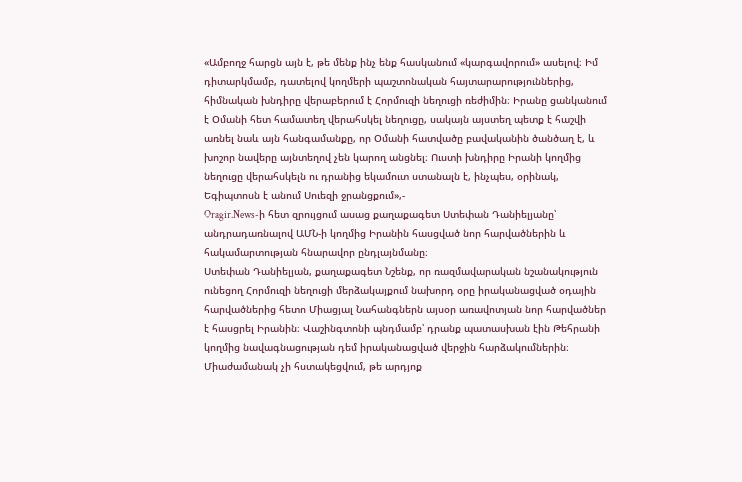«Ամբողջ հարցն այն է, թե մենք ինչ ենք հասկանում «կարգավորում» ասելով։ Իմ դիտարկմամբ, դատելով կողմերի պաշտոնական հայտարարություններից, հիմնական խնդիրը վերաբերում է Հորմուզի նեղուցի ռեժիմին։ Իրանը ցանկանում է Օմանի հետ համատեղ վերահսկել նեղուցը, սակայն այստեղ պետք է հաշվի առնել նաև այն հանգամանքը, որ Օմանի հատվածը բավականին ծանծաղ է, և խոշոր նավերը այնտեղով չեն կարող անցնել։ Ուստի խնդիրը Իրանի կողմից նեղուցը վերահսկելն ու դրանից եկամուտ ստանալն է, ինչպես, օրինակ, Եգիպտոսն է անում Սուեզի ջրանցքում»,-
Oragir.News-ի հետ զրույցում ասաց քաղաքագետ Ստեփան Դանիելյանը՝ անդրադառնալով ԱՄՆ-ի կողմից Իրանին հասցված նոր հարվածներին և հակամարտության հնարավոր ընդլայնմանը։
Ստեփան Դանիելյան, քաղաքագետ Նշենք, որ ռազմավարական նշանակություն ունեցող Հորմուզի նեղուցի մերձակայքում նախորդ օրը իրականացված օդային հարվածներից հետո Միացյալ Նահանգներն այսօր առավոտյան նոր հարվածներ է հասցրել Իրանին։ Վաշինգտոնի պնդմամբ՝ դրանք պատասխան էին Թեհրանի կողմից նավագնացության դեմ իրականացված վերջին հարձակումներին։ Միաժամանակ չի հստակեցվում, թե արդյոք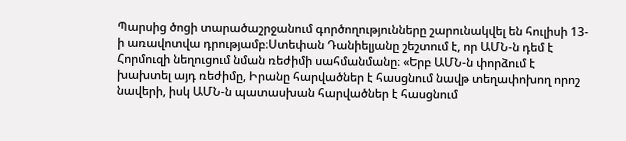Պարսից ծոցի տարածաշրջանում գործողությունները շարունակվել են հուլիսի 13-ի առավոտվա դրությամբ։Ստեփան Դանիելյանը շեշտում է, որ ԱՄՆ-ն դեմ է Հորմուզի նեղուցում նման ռեժիմի սահմանմանը։ «Երբ ԱՄՆ-ն փորձում է խախտել այդ ռեժիմը, Իրանը հարվածներ է հասցնում նավթ տեղափոխող որոշ նավերի, իսկ ԱՄՆ-ն պատասխան հարվածներ է հասցնում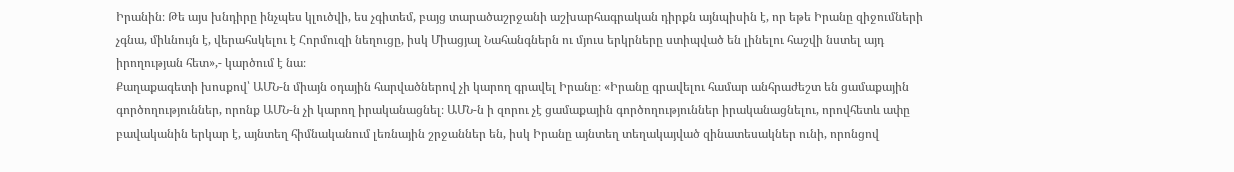Իրանին։ Թե այս խնդիրը ինչպես կլուծվի, ես չգիտեմ, բայց տարածաշրջանի աշխարհագրական դիրքն այնպիսին է, որ եթե Իրանը զիջումների չգնա, միևնույն է, վերահսկելու է Հորմուզի նեղուցը, իսկ Միացյալ Նահանգներն ու մյուս երկրները ստիպված են լինելու հաշվի նստել այդ իրողության հետ»,- կարծում է նա։
Քաղաքագետի խոսքով՝ ԱՄՆ-ն միայն օդային հարվածներով չի կարող գրավել Իրանը։ «Իրանը գրավելու համար անհրաժեշտ են ցամաքային գործողություններ, որոնք ԱՄՆ-ն չի կարող իրականացնել։ ԱՄՆ-ն ի զորու չէ ցամաքային գործողություններ իրականացնելու, որովհետև ափը բավականին երկար է, այնտեղ հիմնականում լեռնային շրջաններ են, իսկ Իրանը այնտեղ տեղակայված զինատեսակներ ունի, որոնցով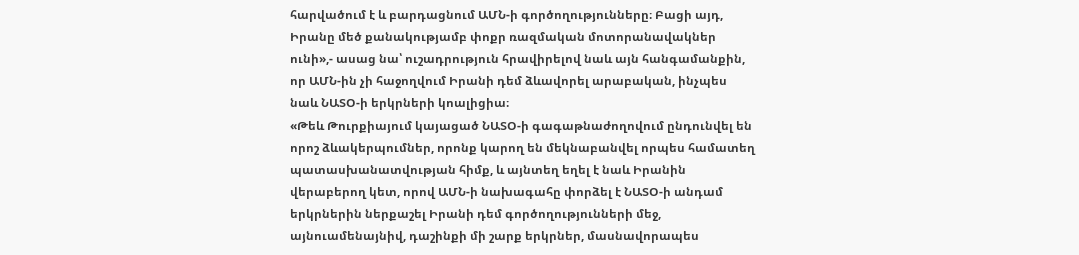հարվածում է և բարդացնում ԱՄՆ-ի գործողությունները։ Բացի այդ, Իրանը մեծ քանակությամբ փոքր ռազմական մոտորանավակներ ունի»,- ասաց նա՝ ուշադրություն հրավիրելով նաև այն հանգամանքին, որ ԱՄՆ-ին չի հաջողվում Իրանի դեմ ձևավորել արաբական, ինչպես նաև ՆԱՏՕ-ի երկրների կոալիցիա։
«Թեև Թուրքիայում կայացած ՆԱՏՕ-ի գագաթնաժողովում ընդունվել են որոշ ձևակերպումներ, որոնք կարող են մեկնաբանվել որպես համատեղ պատասխանատվության հիմք, և այնտեղ եղել է նաև Իրանին վերաբերող կետ, որով ԱՄՆ-ի նախագահը փորձել է ՆԱՏՕ-ի անդամ երկրներին ներքաշել Իրանի դեմ գործողությունների մեջ, այնուամենայնիվ, դաշինքի մի շարք երկրներ, մասնավորապես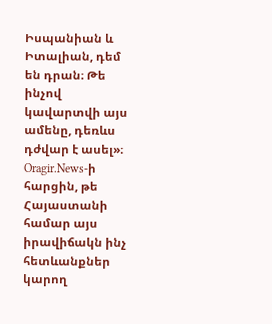Իսպանիան և Իտալիան, դեմ են դրան։ Թե ինչով կավարտվի այս ամենը, դեռևս դժվար է ասել»։
Oragir.News-ի հարցին, թե Հայաստանի համար այս իրավիճակն ինչ հետևանքներ կարող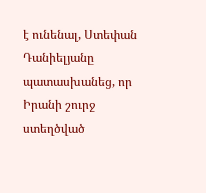է ունենալ, Ստեփան Դանիելյանը պատասխանեց, որ Իրանի շուրջ ստեղծված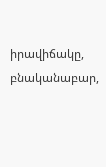իրավիճակը, բնականաբար,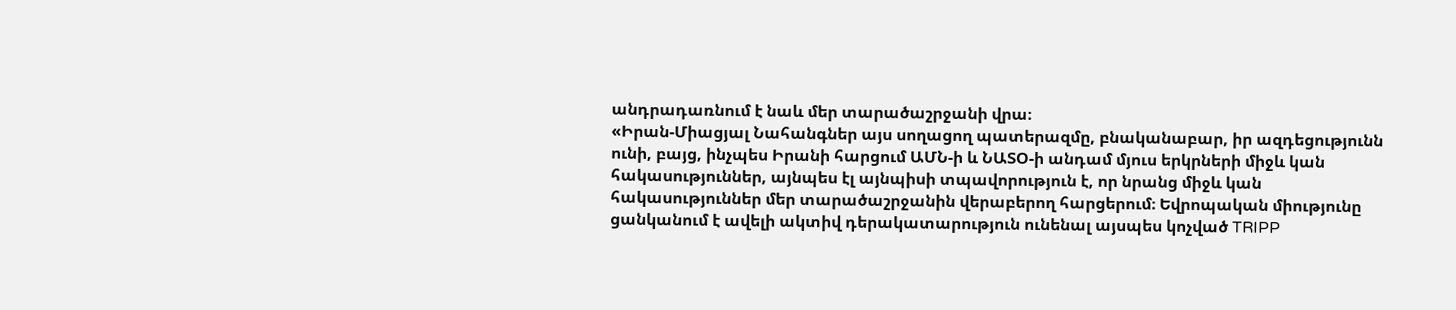անդրադառնում է նաև մեր տարածաշրջանի վրա։
«Իրան-Միացյալ Նահանգներ այս սողացող պատերազմը, բնականաբար, իր ազդեցությունն ունի, բայց, ինչպես Իրանի հարցում ԱՄՆ-ի և ՆԱՏՕ-ի անդամ մյուս երկրների միջև կան հակասություններ, այնպես էլ այնպիսի տպավորություն է, որ նրանց միջև կան հակասություններ մեր տարածաշրջանին վերաբերող հարցերում։ Եվրոպական միությունը ցանկանում է ավելի ակտիվ դերակատարություն ունենալ այսպես կոչված TRIPP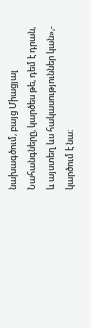նախագծում, բայց Միացյալ Նահանգները, կարծես թե, դեմ է դրան, և այստեղ ևս հակասություններ կան»,- կարծում է նա։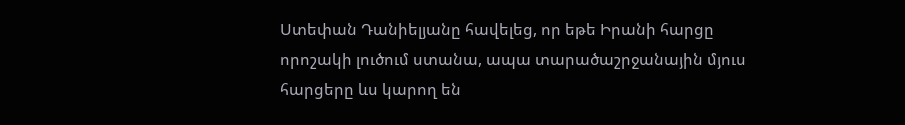Ստեփան Դանիելյանը հավելեց, որ եթե Իրանի հարցը որոշակի լուծում ստանա, ապա տարածաշրջանային մյուս հարցերը ևս կարող են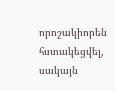որոշակիորեն հստակեցվել, սակայն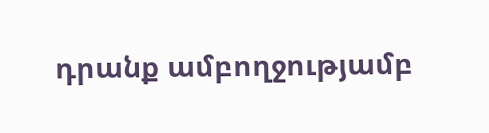դրանք ամբողջությամբ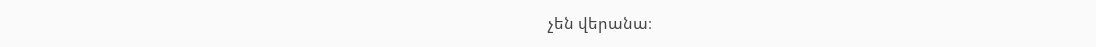չեն վերանա։